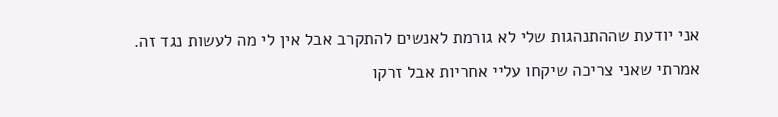אני יודעת שההתנהגות שלי לא גורמת לאנשים להתקרב אבל אין לי מה לעשות נגד זה.
אמרתי שאני צריכה שיקחו עליי אחריות אבל זרקו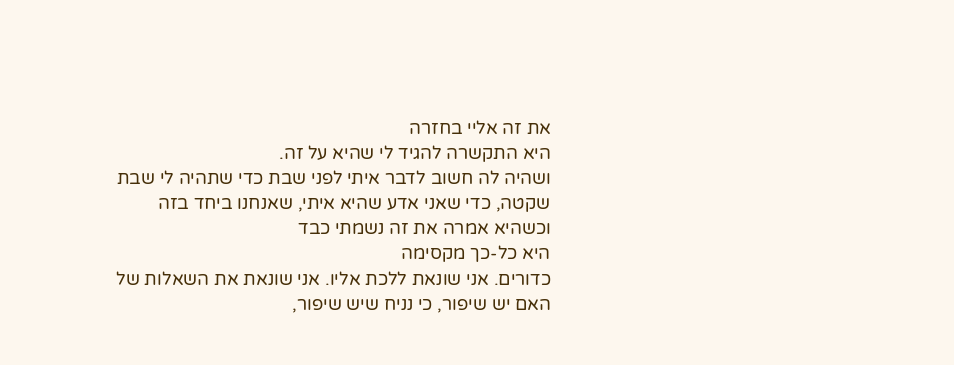את זה אליי בחזרה
היא התקשרה להגיד לי שהיא על זה.
ושהיה לה חשוב לדבר איתי לפני שבת כדי שתהיה לי שבת שקטה, כדי שאני אדע שהיא איתי, שאנחנו ביחד בזה
וכשהיא אמרה את זה נשמתי כבד
היא כל-כך מקסימה
כדורים. אני שונאת ללכת אליו. אני שונאת את השאלות של האם יש שיפור, כי נניח שיש שיפור,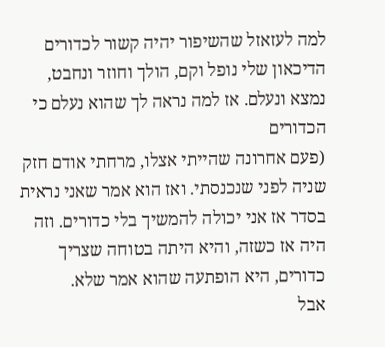למה לעזאזל שהשיפור יהיה קשור לכדורים
הדיכאון שלי נופל וקם, הולך וחוזר ונחבט, נמצא ונעלם. אז למה נראה לך שהוא נעלם כי הכדורים
(פעם אחרונה שהייתי אצלו, מרחתי אודם חזק שניה לפני שנכנסתי. ואז הוא אמר שאני נראית בסדר אז אני יכולה להמשיך בלי כדורים. וזה היה אז כשזה, והיא היתה בטוחה שצריך כדורים, היא הופתעה שהוא אמר שלא.
אבל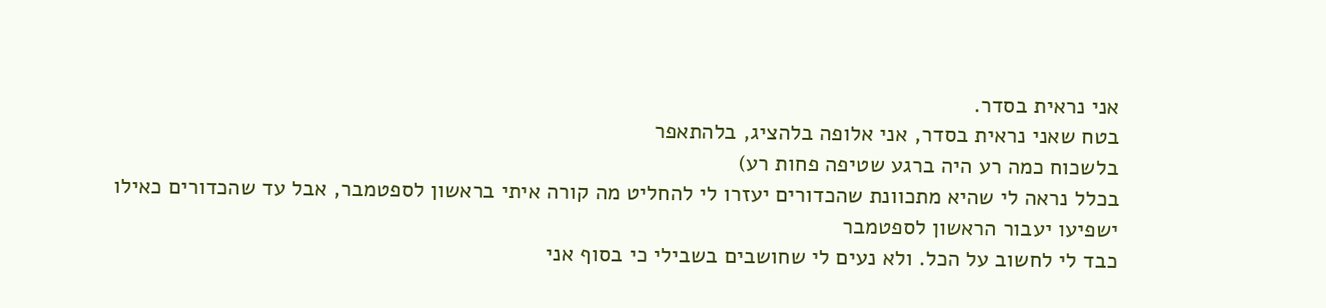אני נראית בסדר.
בטח שאני נראית בסדר, אני אלופה בלהציג, בלהתאפר
בלשכוח כמה רע היה ברגע שטיפה פחות רע)
בכלל נראה לי שהיא מתכוונת שהכדורים יעזרו לי להחליט מה קורה איתי בראשון לספטמבר, אבל עד שהכדורים כאילו ישפיעו יעבור הראשון לספטמבר
כבד לי לחשוב על הכל. ולא נעים לי שחושבים בשבילי כי בסוף אני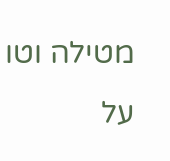מטילה וטו על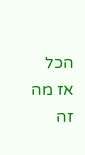הכל אז מה זה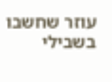עוזר שחשבו בשבילי